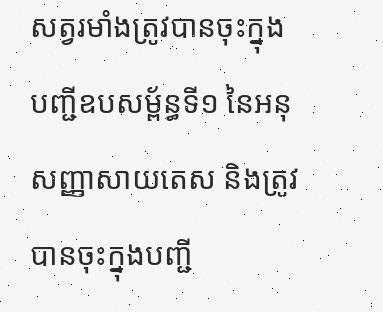សត្វរមាំងត្រូវបានចុះក្នុងបញ្ជីឧបសម្ព័ន្ធទី១ នៃអនុសញ្ញាសាយតេស និងត្រូវបានចុះក្នុងបញ្ជី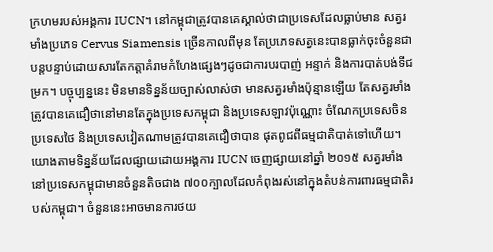ក្រហមរបស់អង្គការ IUCN។ នៅកម្ពុជាត្រូវបានគេស្គាល់ថាជាប្រទេសដែលធ្លាប់មាន សត្វរមាំងប្រភេទ Cervus Siamensis ច្រើនកាលពីមុន តែប្រភេទសត្វនេះបានធ្លាក់ចុះចំនួនជាបន្តបន្ទាប់ដោយសារតែកត្តាគំរាមកំហែងផ្សេងៗដូចជាការបរបាញ់ អន្ទាក់ និងការបាត់បង់ទីជម្រក។ បច្ចុប្បន្ននេះ មិនមានទិន្នន័យច្បាស់លាស់ថា មានសត្វរមាំងប៉ុន្មានឡើយ តែសត្វរមាំងត្រូវបានគេជឿថានៅមានតែក្នុងប្រទេសកម្ពុជា និងប្រទេសឡាវប៉ុណ្ណោះ ចំណែកប្រទេសចិន ប្រទេសថៃ និងប្រទេសវៀតណាមត្រូវបានគេជឿថាបាន ផុតពូជពីធម្មជាតិបាត់ទៅហើយ។ យោងតាមទិន្នន័យដែលផ្សាយដោយអង្គការ IUCN ចេញផ្សាយនៅឆ្នាំ ២០១៥ សត្វរមាំងនៅប្រទេសកម្ពុជាមានចំនួនតិចជាង ៧០០ក្បាលដែលកំពុងរស់នៅក្នុងតំបន់ការពារធម្មជាតិរបស់កម្ពុជា។ ចំនួននេះអាចមានការថយ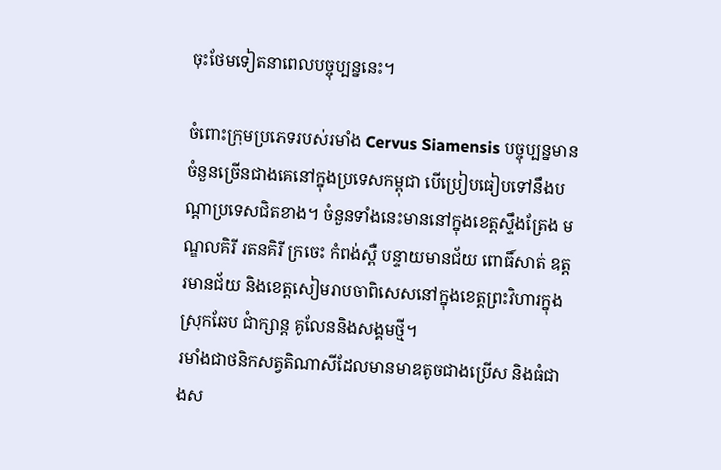ចុះថែមទៀតនាពេលបច្ចុប្បន្ននេះ។

ចំពោះក្រុមប្រភេទរបស់រមាំង Cervus Siamensis បច្ចុប្បន្នមានចំនួនច្រើនជាងគេនៅក្នុងប្រទេសកម្ពុជា បើប្រៀបធៀបទៅនឹងបណ្តាប្រទេសជិតខាង។ ចំនួនទាំងនេះមាននៅក្នុងខេត្តស្ទឹងត្រែង មណ្ឌលគិរី រតនគិរី ក្រចេះ កំពង់ស្ពឺ បន្ទាយមានជ័យ ពោធិ៍សាត់ ឧត្តរមានជ័យ និងខេត្តសៀមរាបចាពិសេសនៅក្នុងខេត្តព្រះវិហារក្នុងស្រុកឆែប ជាំក្សាន្ត គូលែននិងសង្គមថ្មី។
រមាំងជាថនិកសត្វតិណាសីដែលមានមាឌតូចជាងប្រើស និងធំជាងស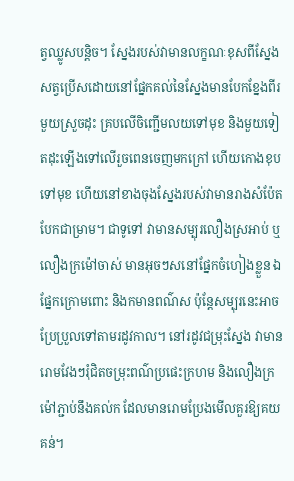ត្វឈ្លូសបន្តិច។ ស្នែងរបស់វាមានលក្ខណៈខុសពីស្នែងសត្វប្រើសដោយនៅផ្នែកគល់នៃស្នែងមានបែកខ្នែងពីរមួយស្រួចដុះ គ្របលើចិញ្ជើមលយទៅមុខ និងមួយទៀតដុះឡើងទៅលើរួចពេនចេញមកក្រៅ ហើយកោងខុបទៅមុខ ហើយនៅខាងចុងស្នែងរបស់វាមានរាងសំប៉ែតបែកជាម្រាម។ ជាទូទៅ វាមានសម្បុរលឿងស្រអាប់ ឬលឿងក្រម៉ៅចាស់ មានអុចៗសនៅផ្នែកចំហៀងខ្លួន ឯផ្នែកក្រោមពោះ និងកមានពណ៌ស ប៉ុន្តែសម្បុរនេះអាចប្រែប្រួលទៅតាមរដូវកាល។ នៅរដូវជម្រុះស្នែង វាមានរោមវែងៗរុំជិតចម្រុះពណ៌ប្រផេះក្រហម និងលឿងក្រម៉ៅភ្ជាប់នឹងគល់ក ដែលមានរោមប្រែងមើលគួរឱ្យគយគន់។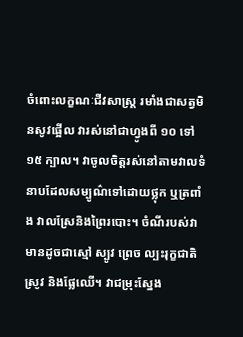ចំពោះលក្ខណៈជីវសាស្ត្រ រមាំងជាសត្វមិនសូវផ្អើល វារស់នៅជាហ្វូងពី ១០ ទៅ១៥ ក្បាល។ វាចូលចិត្តរស់នៅតាមវាលទំនាបដែលសម្បូណ៌ទៅដោយថ្លុក ឬត្រពាំង វាលស្រែនិងព្រៃរបោះ។ ចំណីរបស់វាមានដូចជាស្មៅ ស្បូវ ព្រេច ល្បះរុក្ខជាតិ ស្រូវ និងផ្លែឈើ។ វាជម្រុះស្នែង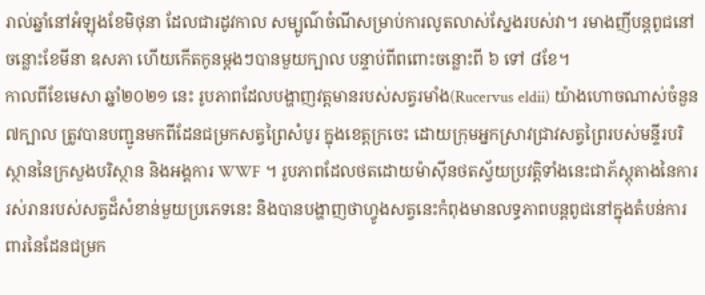រាល់ឆ្នាំនៅអំឡុងខែមិថុនា ដែលជារដូវកាល សម្បូណ៌ចំណីសម្រាប់ការលូតលាស់ស្នែងរបស់វា។ រមាងញីបន្តពូជនៅចន្លោះខែមីនា ឧសភា ហើយកើតកូនម្តងៗបានមួយក្បាល បន្ទាប់ពីពពោះចន្លោះពី ៦ ទៅ ៨ខែ។
កាលពីខែមេសា ឆ្នាំ២០២១ នេះ រូបភាពដែលបង្ហាញវត្តមានរបស់សត្វរមាំង(Rucervus eldii) យ៉ាងហោចណាស់ចំនួន ៧ក្បាល ត្រូវបានបញ្ជូនមកពីដែនជម្រកសត្វព្រៃសំបូរ ក្នុងខេត្តក្រចេះ ដោយក្រុមអ្នកស្រាវជ្រាវសត្វព្រៃរបស់មន្ទីរបរិស្ថាននៃក្រសួងបរិស្ថាន និងអង្គការ WWF ។ រូបភាពដែលថតដោយម៉ាស៊ីនថតស្វ័យប្រវត្តិទាំងនេះជាភ័ស្តុតាងនៃការរស់រានរបស់សត្វដ៏សំខាន់មួយប្រភេទនេះ និងបានបង្ហាញថាហ្វូងសត្វនេះកំពុងមានលទ្ធភាពបន្តពូជនៅក្នុងតំបន់ការពារនៃដែនជម្រក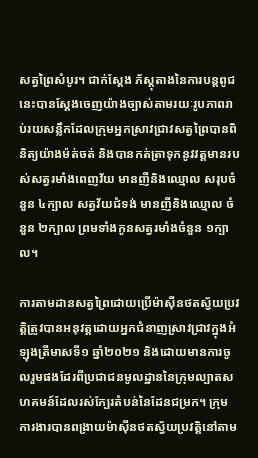សត្វព្រៃសំបូរ។ ជាក់ស្តែង ភ័ស្តុតាងនៃការបន្តពូជនេះបានស្តែងចេញយ៉ាងច្បាស់តាមរយៈរូបភាពរាប់រយសន្លឹកដែលក្រុមអ្នកស្រាវជ្រាវសត្វព្រៃបានពិនិត្យយ៉ាងម៉ត់ចត់ និងបានកត់ត្រាទុកនូវវត្តមានរបស់សត្វរមាំងពេញវ័យ មានញីនិងឈ្មោល សរុបចំនួន ៤ក្បាល សត្វវ័យជំទង់ មានញីនិងឈ្មោល ចំនួន ២ក្បាល ព្រមទាំងកូនសត្វរមាំងចំនួន ១ក្បាល។

ការតាមដានសត្វព្រៃដោយប្រើម៉ាស៊ីនថតស្វ័យប្រវត្តិត្រូវបានអនុវត្តដោយអ្នកជំនាញស្រាវជ្រាវក្នុងអំឡុងត្រីមាសទី១ ឆ្នាំ២០២១ និងដោយមានការចូលរួមផងដែរពីប្រជាជនមូលដ្ឋាននៃក្រុមល្បាតសហគមន៍ដែលរស់ក្បែរតំបន់នៃដែនជម្រក។ ក្រុមការងារបានពង្រាយម៉ាស៊ីនថតស្វ័យប្រវត្តិនៅតាម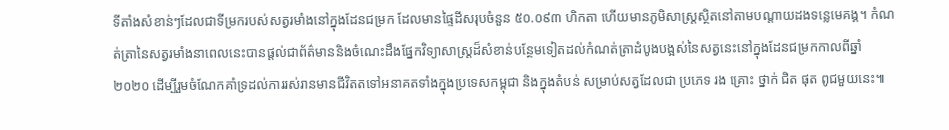ទីតាំងសំខាន់ៗដែលជាទីម្រករបស់សត្វរមាំងនៅក្នុងដែនជម្រក ដែលមានផ្ទៃដីសរុបចំនួន ៥០.០៩៣ ហិកតា ហើយមានភូមិសាស្រ្តស្ថិតនៅតាមបណ្តាយដងទន្លេមេគង្គ។ កំណត់ត្រានៃសត្វរមាំងនាពេលនេះបានផ្តល់ជាព័ត៌មាននិងចំណេះដឹងផ្នែកវិទ្យាសាស្ត្រដ៏សំខាន់បន្ថែមទៀតដល់កំណត់ត្រាដំបូងបង្អស់នៃសត្វនេះនៅក្នុងដែនជម្រកកាលពីឆ្នាំ២០២០ ដើម្បីរួមចំណែកគាំទ្រដល់ការរស់រានមានជីវិតតទៅអនាគតទាំងក្នុងប្រទេសកម្ពុជា និងក្នុងតំបន់ សម្រាប់សត្វដែលជា ប្រភេទ រង គ្រោះ ថ្នាក់ ជិត ផុត ពូជមួយនេះ៕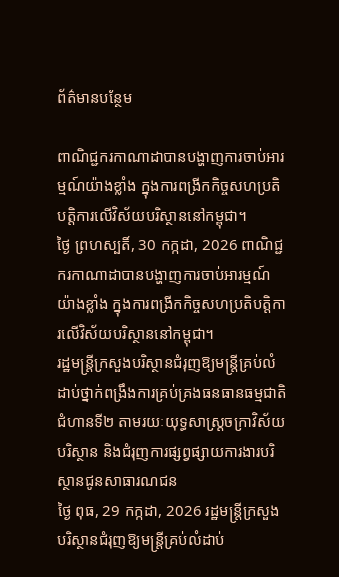ព័ត៌មានបន្ថែម

ពាណិជ្ជករកាណាដាបានបង្ហាញការចាប់អារម្មណ៍យ៉ាងខ្លាំង ក្នុងការពង្រីកកិច្ចសហប្រតិបត្តិការលើវិស័យបរិស្ថាននៅកម្ពុជា។
ថ្ងៃ ព្រហស្បតិ៍, 30 កក្កដា, 2026 ពាណិជ្ជករកាណាដាបានបង្ហាញការចាប់អារម្មណ៍យ៉ាងខ្លាំង ក្នុងការពង្រីកកិច្ចសហប្រតិបត្តិការលើវិស័យបរិស្ថាននៅកម្ពុជា។
រដ្ឋមន្រ្តីក្រសួងបរិស្ថានជំរុញឱ្យមន្រ្តីគ្រប់លំដាប់ថ្នាក់ពង្រឹងការគ្រប់គ្រងធនធានធម្មជាតិ ជំហានទី២ តាមរយៈយុទ្ធសាស្ត្រចក្រាវិស័យបរិស្ថាន និងជំរុញការផ្សព្វផ្សាយការងារបរិស្ថានជូនសាធារណជន
ថ្ងៃ ពុធ, 29 កក្កដា, 2026 រដ្ឋមន្រ្តីក្រសួងបរិស្ថានជំរុញឱ្យមន្រ្តីគ្រប់លំដាប់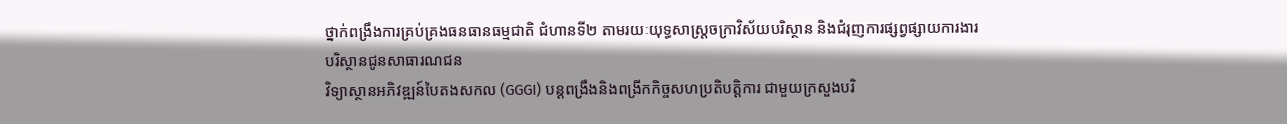ថ្នាក់ពង្រឹងការគ្រប់គ្រងធនធានធម្មជាតិ ជំហានទី២ តាមរយៈយុទ្ធសាស្ត្រចក្រាវិស័យបរិស្ថាន និងជំរុញការផ្សព្វផ្សាយការងារបរិស្ថានជូនសាធារណជន
វិទ្យាស្ថានអភិវឌ្ឍន៍បៃតងសកល (GGGI) បន្តពង្រឹងនិងពង្រីកកិច្ចសហប្រតិបត្តិការ ជាមួយក្រសួងបរិ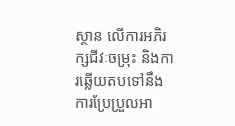ស្ថាន លើការអភិរក្សជីវៈចម្រុះ និងការឆ្លើយតបទៅនឹងការប្រែប្រួលអា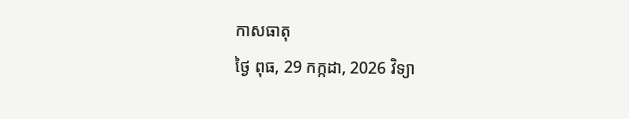កាសធាតុ
ថ្ងៃ ពុធ, 29 កក្កដា, 2026 វិទ្យា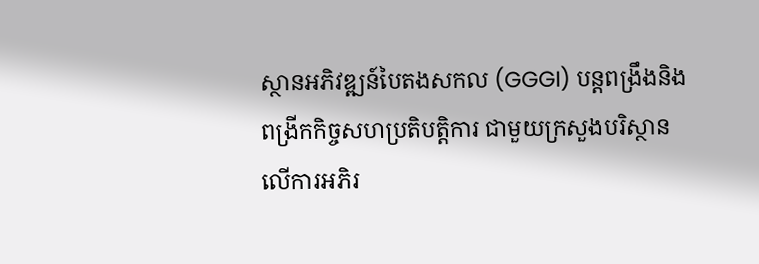ស្ថានអភិវឌ្ឍន៍បៃតងសកល (GGGI) បន្តពង្រឹងនិងពង្រីកកិច្ចសហប្រតិបត្តិការ ជាមួយក្រសួងបរិស្ថាន លើការអភិរ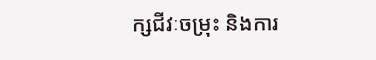ក្សជីវៈចម្រុះ និងការ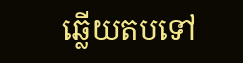ឆ្លើយតបទៅ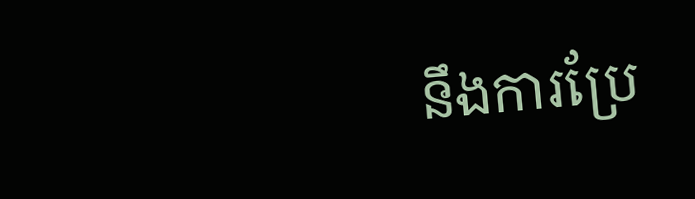នឹងការប្រែ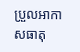ប្រួលអាកាសធាតុ